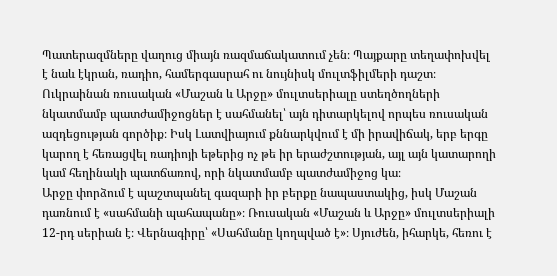Պատերազմները վաղուց միայն ռազմաճակատում չեն։ Պայքարը տեղափոխվել է նաև էկրան, ռադիո, համերգասրահ ու նույնիսկ մուլտֆիլմերի դաշտ։ Ուկրաինան ռուսական «Մաշան և Արջը» մուլտսերիալը ստեղծողների նկատմամբ պատժամիջոցներ է սահմանել՝ այն դիտարկելով որպես ռուսական ազդեցության գործիք։ Իսկ Լատվիայում քննարկվում է մի իրավիճակ, երբ երգը կարող է հեռացվել ռադիոյի եթերից ոչ թե իր երաժշտության, այլ այն կատարողի կամ հեղինակի պատճառով, որի նկատմամբ պատժամիջոց կա։
Արջը փորձում է պաշտպանել գազարի իր բերքը նապաստակից, իսկ Մաշան դառնում է «սահմանի պահապանը»։ Ռուսական «Մաշան և Արջը» մուլտսերիալի 12-րդ սերիան է։ Վերնագիրը՝ «Սահմանը կողպված է»։ Սյուժեն, իհարկե, հեռու է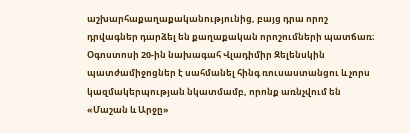աշխարհաքաղաքականությունից, բայց դրա որոշ դրվագներ դարձել են քաղաքական որոշումների պատճառ։
Օգոստոսի 20-ին նախագահ Վլադիմիր Զելենսկին պատժամիջոցներ է սահմանել հինգ ռուսաստանցու և չորս կազմակերպության նկատմամբ, որոնք առնչվում են «Մաշան և Արջը»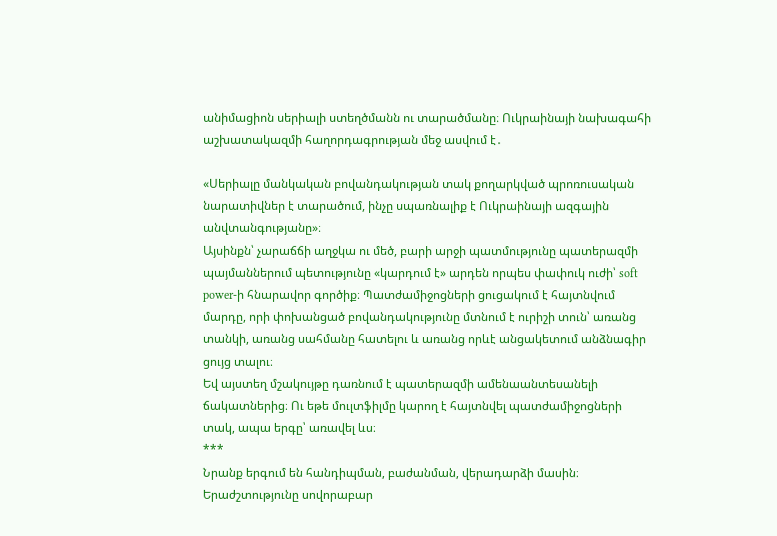անիմացիոն սերիալի ստեղծմանն ու տարածմանը։ Ուկրաինայի նախագահի աշխատակազմի հաղորդագրության մեջ ասվում է․

«Սերիալը մանկական բովանդակության տակ քողարկված պրոռուսական նարատիվներ է տարածում, ինչը սպառնալիք է Ուկրաինայի ազգային անվտանգությանը»։
Այսինքն՝ չարաճճի աղջկա ու մեծ, բարի արջի պատմությունը պատերազմի պայմաններում պետությունը «կարդում է» արդեն որպես փափուկ ուժի՝ soft power-ի հնարավոր գործիք։ Պատժամիջոցների ցուցակում է հայտնվում մարդը, որի փոխանցած բովանդակությունը մտնում է ուրիշի տուն՝ առանց տանկի, առանց սահմանը հատելու և առանց որևէ անցակետում անձնագիր ցույց տալու։
Եվ այստեղ մշակույթը դառնում է պատերազմի ամենաանտեսանելի ճակատներից։ Ու եթե մուլտֆիլմը կարող է հայտնվել պատժամիջոցների տակ, ապա երգը՝ առավել ևս։
***
Նրանք երգում են հանդիպման, բաժանման, վերադարձի մասին։
Երաժշտությունը սովորաբար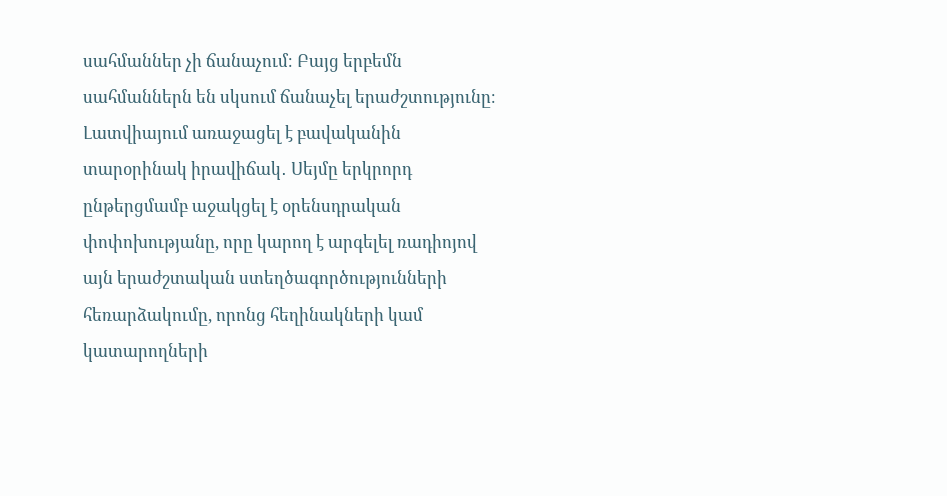սահմաններ չի ճանաչում։ Բայց երբեմն սահմաններն են սկսում ճանաչել երաժշտությունը։
Լատվիայում առաջացել է բավականին տարօրինակ իրավիճակ․ Սեյմը երկրորդ ընթերցմամբ աջակցել է օրենսդրական փոփոխությանը, որը կարող է արգելել ռադիոյով այն երաժշտական ստեղծագործությունների հեռարձակումը, որոնց հեղինակների կամ կատարողների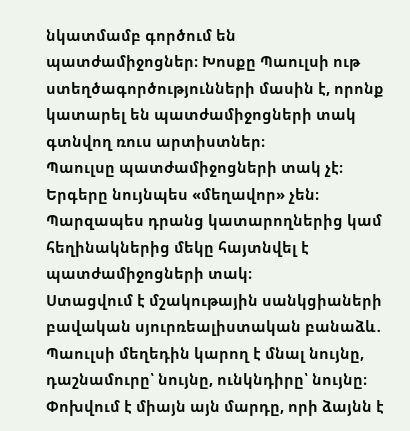նկատմամբ գործում են պատժամիջոցներ։ Խոսքը Պաուլսի ութ ստեղծագործությունների մասին է, որոնք կատարել են պատժամիջոցների տակ գտնվող ռուս արտիստներ։
Պաուլսը պատժամիջոցների տակ չէ։ Երգերը նույնպես «մեղավոր» չեն։ Պարզապես դրանց կատարողներից կամ հեղինակներից մեկը հայտնվել է պատժամիջոցների տակ։
Ստացվում է մշակութային սանկցիաների բավական սյուրռեալիստական բանաձև․ Պաուլսի մեղեդին կարող է մնալ նույնը, դաշնամուրը՝ նույնը, ունկնդիրը՝ նույնը։ Փոխվում է միայն այն մարդը, որի ձայնն է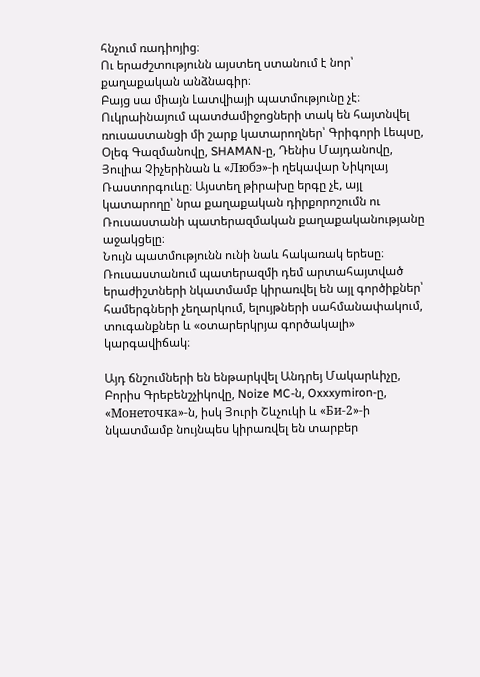հնչում ռադիոյից։
Ու երաժշտությունն այստեղ ստանում է նոր՝ քաղաքական անձնագիր։
Բայց սա միայն Լատվիայի պատմությունը չէ։ Ուկրաինայում պատժամիջոցների տակ են հայտնվել ռուսաստանցի մի շարք կատարողներ՝ Գրիգորի Լեպսը, Օլեգ Գազմանովը, SHAMAN-ը, Դենիս Մայդանովը, Յուլիա Չիչերինան և «Любэ»-ի ղեկավար Նիկոլայ Ռաստորգուևը։ Այստեղ թիրախը երգը չէ, այլ կատարողը՝ նրա քաղաքական դիրքորոշումն ու Ռուսաստանի պատերազմական քաղաքականությանը աջակցելը։
Նույն պատմությունն ունի նաև հակառակ երեսը։ Ռուսաստանում պատերազմի դեմ արտահայտված երաժիշտների նկատմամբ կիրառվել են այլ գործիքներ՝ համերգների չեղարկում, ելույթների սահմանափակում, տուգանքներ և «օտարերկրյա գործակալի» կարգավիճակ։

Այդ ճնշումների են ենթարկվել Անդրեյ Մակարևիչը, Բորիս Գրեբենշչիկովը, Noize MC-ն, Oxxxymiron-ը, «Монеточка»-ն, իսկ Յուրի Շևչուկի և «Би-2»-ի նկատմամբ նույնպես կիրառվել են տարբեր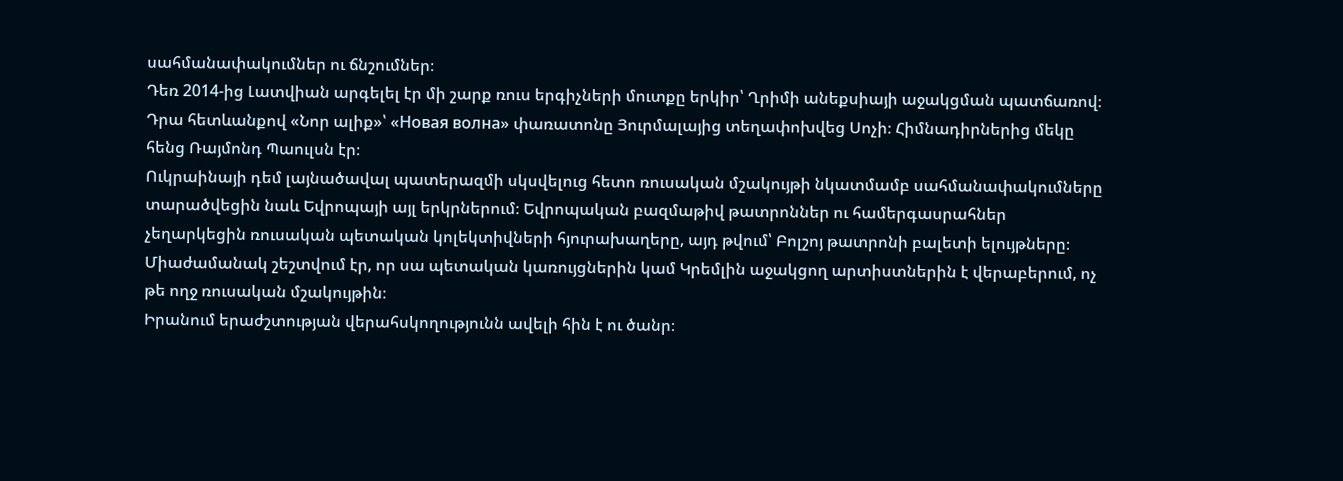սահմանափակումներ ու ճնշումներ։
Դեռ 2014-ից Լատվիան արգելել էր մի շարք ռուս երգիչների մուտքը երկիր՝ Ղրիմի անեքսիայի աջակցման պատճառով։ Դրա հետևանքով «Նոր ալիք»՝ «Новая волна» փառատոնը Յուրմալայից տեղափոխվեց Սոչի։ Հիմնադիրներից մեկը հենց Ռայմոնդ Պաուլսն էր։
Ուկրաինայի դեմ լայնածավալ պատերազմի սկսվելուց հետո ռուսական մշակույթի նկատմամբ սահմանափակումները տարածվեցին նաև Եվրոպայի այլ երկրներում։ Եվրոպական բազմաթիվ թատրոններ ու համերգասրահներ չեղարկեցին ռուսական պետական կոլեկտիվների հյուրախաղերը, այդ թվում՝ Բոլշոյ թատրոնի բալետի ելույթները։ Միաժամանակ շեշտվում էր, որ սա պետական կառույցներին կամ Կրեմլին աջակցող արտիստներին է վերաբերում, ոչ թե ողջ ռուսական մշակույթին։
Իրանում երաժշտության վերահսկողությունն ավելի հին է ու ծանր։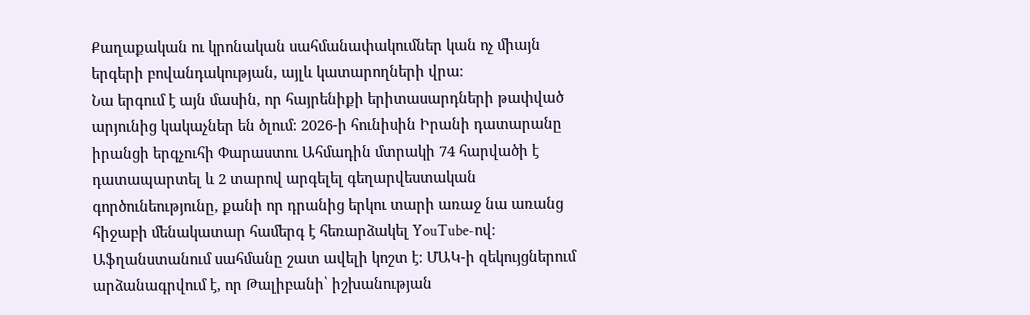Քաղաքական ու կրոնական սահմանափակումներ կան ոչ միայն երգերի բովանդակության, այլև կատարողների վրա։
Նա երգում է այն մասին, որ հայրենիքի երիտասարդների թափված արյունից կակաչներ են ծլում։ 2026-ի հունիսին Իրանի դատարանը իրանցի երգչուհի Փարաստու Ահմադին մտրակի 74 հարվածի է դատապարտել և 2 տարով արգելել գեղարվեստական գործունեությունը, քանի որ դրանից երկու տարի առաջ նա առանց հիջաբի մենակատար համերգ է հեռարձակել YouTube-ով։
Աֆղանստանում սահմանը շատ ավելի կոշտ է։ ՄԱԿ-ի զեկույցներում արձանագրվում է, որ Թալիբանի՝ իշխանության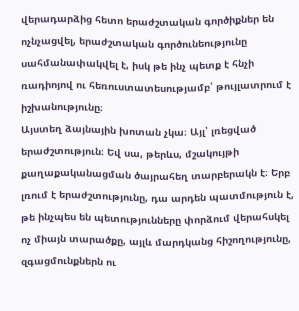վերադարձից հետո երաժշտական գործիքներ են ոչնչացվել, երաժշտական գործունեությունը սահմանափակվել է, իսկ թե ինչ պետք է հնչի ռադիոյով ու հեռուստատեսությամբ՝ թույլատրում է իշխանությունը։
Այստեղ ձայնային խոտան չկա։ Այլ՝ լռեցված երաժշտություն։ Եվ սա, թերևս, մշակույթի քաղաքականացման ծայրահեղ տարբերակն է։ Երբ լռում է երաժշտությունը, դա արդեն պատմություն է, թե ինչպես են պետությունները փորձում վերահսկել ոչ միայն տարածքը, այլև մարդկանց հիշողությունը, զգացմունքներն ու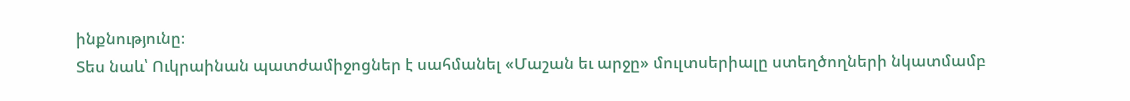ինքնությունը։
Տես նաև՝ Ուկրաինան պատժամիջոցներ է սահմանել «Մաշան եւ արջը» մուլտսերիալը ստեղծողների նկատմամբ